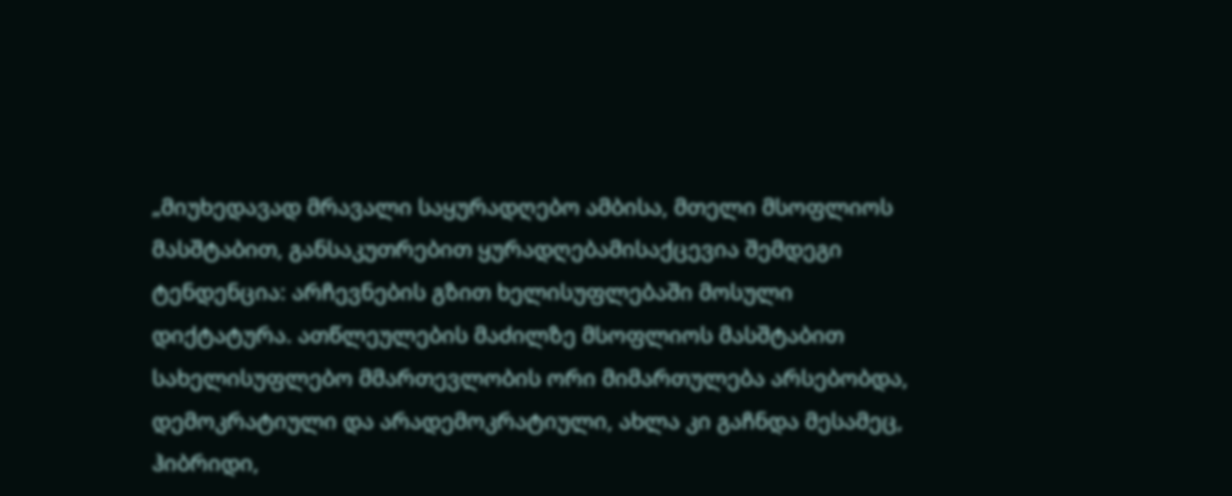„მიუხედავად მრავალი საყურადღებო ამბისა, მთელი მსოფლიოს მასშტაბით, განსაკუთრებით ყურადღებამისაქცევია შემდეგი ტენდენცია: არჩევნების გზით ხელისუფლებაში მოსული დიქტატურა. ათწლეულების მაძილზე მსოფლიოს მასშტაბით სახელისუფლებო მმართევლობის ორი მიმართულება არსებობდა, დემოკრატიული და არადემოკრატიული, ახლა კი გაჩნდა მესამეც, ჰიბრიდი,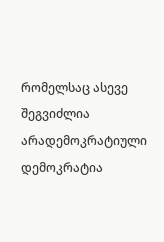რომელსაც ასევე შეგვიძლია არადემოკრატიული დემოკრატია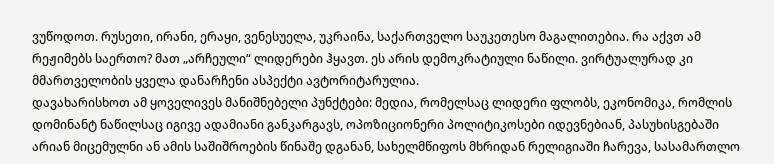ვუწოდოთ. რუსეთი, ირანი, ერაყი, ვენესუელა, უკრაინა, საქართველო საუკეთესო მაგალითებია. რა აქვთ ამ რეჟიმებს საერთო? მათ „არჩეული“ ლიდერები ჰყავთ. ეს არის დემოკრატიული ნაწილი. ვირტუალურად კი მმართველობის ყველა დანარჩენი ასპექტი ავტორიტარულია.
დავახარისხოთ ამ ყოველივეს მანიშნებელი პუნქტები: მედია, რომელსაც ლიდერი ფლობს, ეკონომიკა, რომლის დომინანტ ნაწილსაც იგივე ადამიანი განკარგავს, ოპოზიციონერი პოლიტიკოსები იდევნებიან, პასუხისგებაში არიან მიცემულნი ან ამის საშიშროების წინაშე დგანან, სახელმწიფოს მხრიდან რელიგიაში ჩარევა, სასამართლო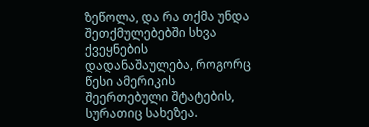ზეწოლა, და რა თქმა უნდა შეთქმულებებში სხვა ქვეყნების დადანაშაულება, როგორც წესი ამერიკის შეერთებული შტატების, სურათიც სახეზეა.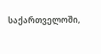საქართველოში,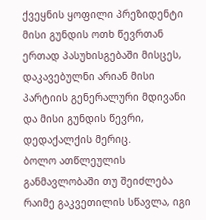ქვეყნის ყოფილი პრეზიდენტი მისი გუნდის ოთხ წევრთან ერთად პასუხისგებაში მისცეს, დაკავებულნი არიან მისი პარტიის გენერალური მდივანი და მისი გუნდის წევრი, დედაქალქის მერიც.
ბოლო ათწლეულის განმავლობაში თუ შეიძლება რაიმე გაკვეთილის სწავლა, იგი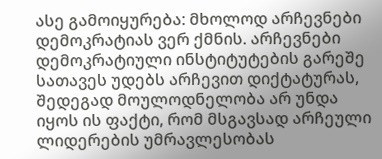ასე გამოიყურება: მხოლოდ არჩევნები დემოკრატიას ვერ ქმნის. არჩევნები დემოკრატიული ინსტიტუტების გარეშე სათავეს უდებს არჩევით დიქტატურას, შედეგად მოულოდნელობა არ უნდა იყოს ის ფაქტი, რომ მსგავსად არჩეული ლიდერების უმრავლესობას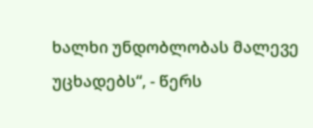ხალხი უნდობლობას მალევე უცხადებს“, - წერს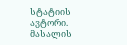სტატიის ავტორი.
მასალის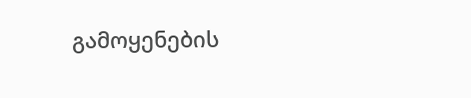გამოყენების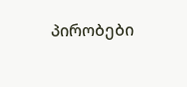პირობები